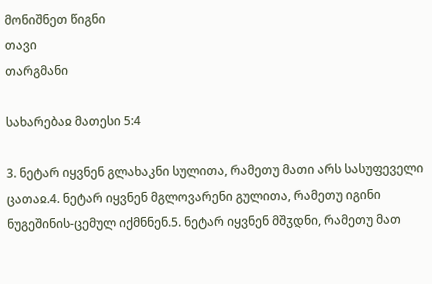მონიშნეთ წიგნი
თავი
თარგმანი

სახარებაჲ მათესი 5:4

3. ნეტარ იყვნენ გლახაკნი სულითა, რამეთუ მათი არს სასუფეველი ცათაჲ.4. ნეტარ იყვნენ მგლოვარენი გულითა, რამეთუ იგინი ნუგეშინის-ცემულ იქმნნენ.5. ნეტარ იყვნენ მშჳდნი, რამეთუ მათ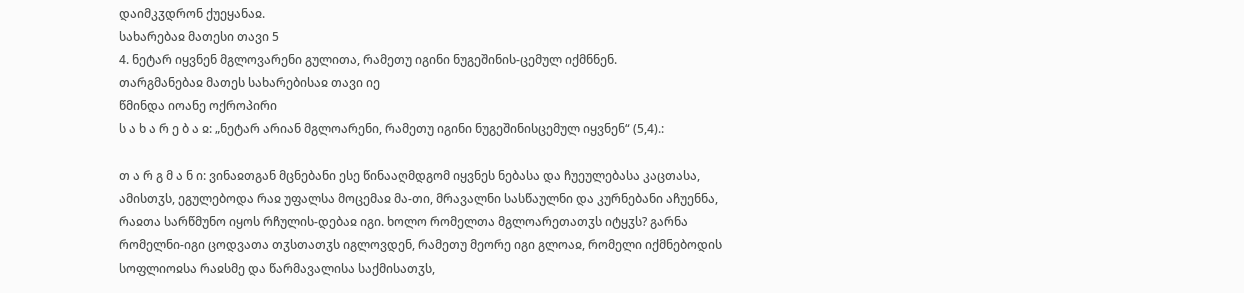დაიმკჳდრონ ქუეყანაჲ.
სახარებაჲ მათესი თავი 5
4. ნეტარ იყვნენ მგლოვარენი გულითა, რამეთუ იგინი ნუგეშინის-ცემულ იქმნნენ.
თარგმანებაჲ მათეს სახარებისაჲ თავი იე
წმინდა იოანე ოქროპირი
ს ა ხ ა რ ე ბ ა ჲ: „ნეტარ არიან მგლოარენი, რამეთუ იგინი ნუგეშინისცემულ იყვნენ“ (5,4).:

თ ა რ გ მ ა ნ ი: ვინაჲთგან მცნებანი ესე წინააღმდგომ იყვნეს ნებასა და ჩუეულებასა კაცთასა, ამისთჳს, ეგულებოდა რაჲ უფალსა მოცემაჲ მა-თი, მრავალნი სასწაულნი და კურნებანი აჩუენნა, რაჲთა სარწმუნო იყოს რჩულის-დებაჲ იგი. ხოლო რომელთა მგლოარეთათჳს იტყჳს? გარნა რომელნი-იგი ცოდვათა თჳსთათჳს იგლოვდენ, რამეთუ მეორე იგი გლოაჲ, რომელი იქმნებოდის სოფლიოჲსა რაჲსმე და წარმავალისა საქმისათჳს,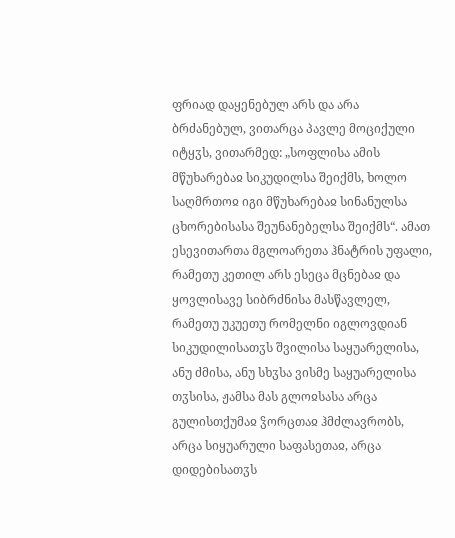ფრიად დაყენებულ არს და არა ბრძანებულ, ვითარცა პავლე მოციქული იტყჳს, ვითარმედ: „სოფლისა ამის მწუხარებაჲ სიკუდილსა შეიქმს, ხოლო საღმრთოჲ იგი მწუხარებაჲ სინანულსა ცხორებისასა შეუნანებელსა შეიქმს“. ამათ ესევითართა მგლოარეთა ჰნატრის უფალი, რამეთუ კეთილ არს ესეცა მცნებაჲ და ყოვლისავე სიბრძნისა მასწავლელ, რამეთუ უკუეთუ რომელნი იგლოვდიან სიკუდილისათჳს შვილისა საყუარელისა, ანუ ძმისა, ანუ სხჳსა ვისმე საყუარელისა თჳსისა, ჟამსა მას გლოჲსასა არცა გულისთქუმაჲ ჴორცთაჲ ჰმძლავრობს, არცა სიყუარული საფასეთაჲ, არცა დიდებისათჳს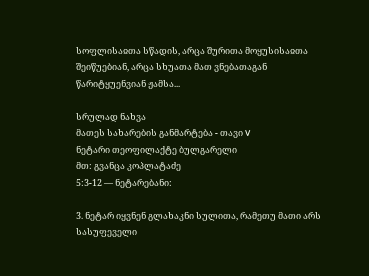სოფლისაჲთა სწადის, არცა შურითა მოყუსისაჲთა შეიწუებიან, არცა სხუათა მათ ვნებათაგან წარიტყუენვიან ჟამსა...

სრულად ნახვა
მათეს სახარების განმარტება - თავი V
ნეტარი თეოფილაქტე ბულგარელი
მთ: გვანცა კოპლატაძე
5:3-12 — ნეტარებანი:

3. ნეტარ იყვნენ გლახაკნი სულითა, რამეთუ მათი არს სასუფეველი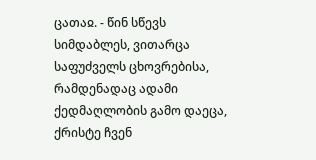ცათაჲ. - წინ სწევს სიმდაბლეს, ვითარცა საფუძველს ცხოვრებისა, რამდენადაც ადამი ქედმაღლობის გამო დაეცა, ქრისტე ჩვენ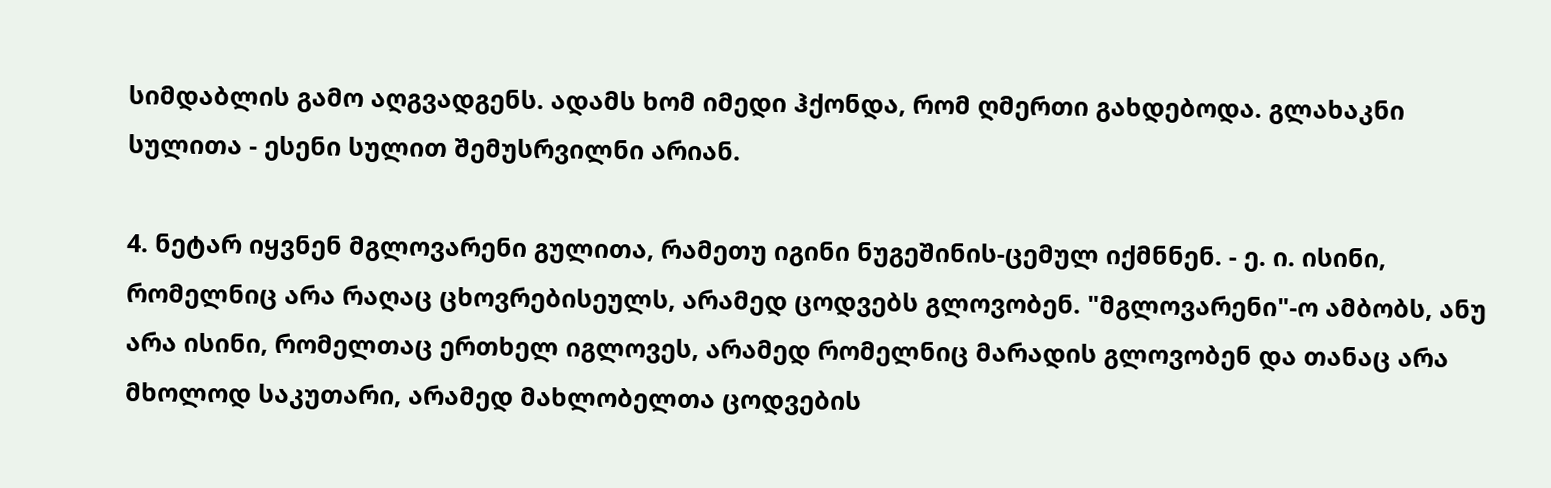სიმდაბლის გამო აღგვადგენს. ადამს ხომ იმედი ჰქონდა, რომ ღმერთი გახდებოდა. გლახაკნი სულითა - ესენი სულით შემუსრვილნი არიან.

4. ნეტარ იყვნენ მგლოვარენი გულითა, რამეთუ იგინი ნუგეშინის-ცემულ იქმნნენ. - ე. ი. ისინი, რომელნიც არა რაღაც ცხოვრებისეულს, არამედ ცოდვებს გლოვობენ. "მგლოვარენი"-ო ამბობს, ანუ არა ისინი, რომელთაც ერთხელ იგლოვეს, არამედ რომელნიც მარადის გლოვობენ და თანაც არა მხოლოდ საკუთარი, არამედ მახლობელთა ცოდვების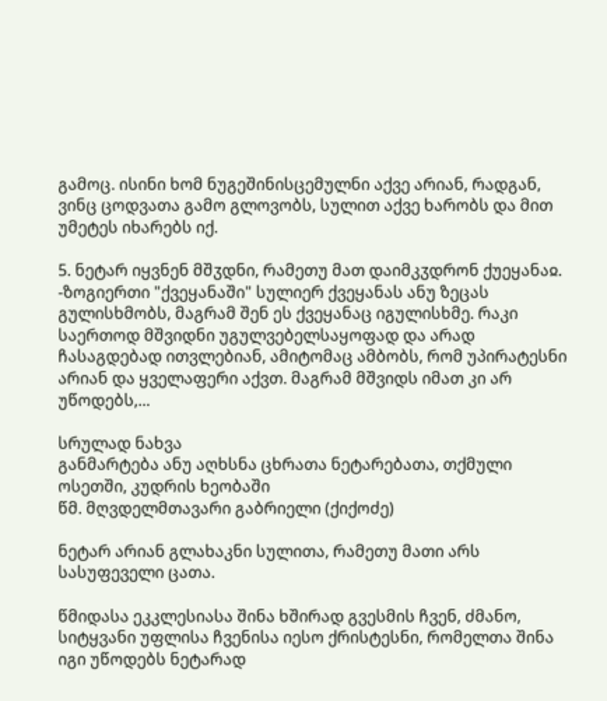გამოც. ისინი ხომ ნუგეშინისცემულნი აქვე არიან, რადგან, ვინც ცოდვათა გამო გლოვობს, სულით აქვე ხარობს და მით უმეტეს იხარებს იქ.

5. ნეტარ იყვნენ მშჳდნი, რამეთუ მათ დაიმკჳდრონ ქუეყანაჲ. -ზოგიერთი "ქვეყანაში" სულიერ ქვეყანას ანუ ზეცას გულისხმობს, მაგრამ შენ ეს ქვეყანაც იგულისხმე. რაკი საერთოდ მშვიდნი უგულვებელსაყოფად და არად ჩასაგდებად ითვლებიან, ამიტომაც ამბობს, რომ უპირატესნი არიან და ყველაფერი აქვთ. მაგრამ მშვიდს იმათ კი არ უწოდებს,...

სრულად ნახვა
განმარტება ანუ აღხსნა ცხრათა ნეტარებათა, თქმული ოსეთში, კუდრის ხეობაში
წმ. მღვდელმთავარი გაბრიელი (ქიქოძე)

ნეტარ არიან გლახაკნი სულითა, რამეთუ მათი არს სასუფეველი ცათა.

წმიდასა ეკკლესიასა შინა ხშირად გვესმის ჩვენ, ძმანო, სიტყვანი უფლისა ჩვენისა იესო ქრისტესნი, რომელთა შინა იგი უწოდებს ნეტარად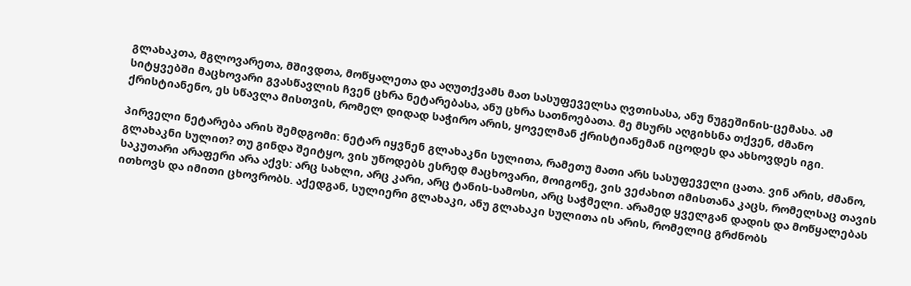გლახაკთა, მგლოვარეთა, მშივდთა, მოწყალეთა და აღუთქვამს მათ სასუფეველსა ღვთისასა, ანუ ნუგეშინის-ცემასა. ამ სიტყვებში მაცხოვარი გვასწავლის ჩვენ ცხრა ნეტარებასა, ანუ ცხრა სათნოებათა. მე მსურს აღგიხსნა თქვენ, ძმანო ქრისტიანენო, ეს სწავლა მისთვის, რომელ დიდად საჭირო არის, ყოველმან ქრისტიანემან იცოდეს და ახსოვდეს იგი.

პირველი ნეტარება არის შემდგომი: ნეტარ იყვნენ გლახაკნი სულითა, რამეთუ მათი არს სასუფეველი ცათა. ვინ არის, ძმანო, გლახაკნი სულით? თუ გინდა შეიტყო, ვის უწოდებს ესრედ მაცხოვარი, მოიგონე, ვის ვეძახით იმისთანა კაცს, რომელსაც თავის საკუთარი არაფერი არა აქვს: არც სახლი, არც კარი, არც ტანის-სამოსი, არც საჭმელი. არამედ ყველგან დადის და მოწყალებას ითხოვს და იმითი ცხოვრობს. აქედგან, სულიერი გლახაკი, ანუ გლახაკი სულითა ის არის, რომელიც გრძნობს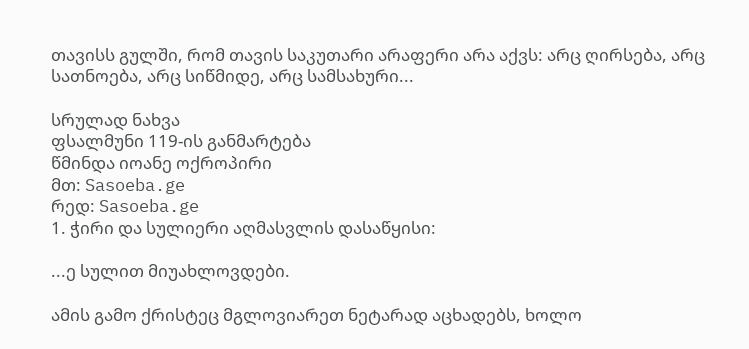თავისს გულში, რომ თავის საკუთარი არაფერი არა აქვს: არც ღირსება, არც სათნოება, არც სიწმიდე, არც სამსახური...

სრულად ნახვა
ფსალმუნი 119-ის განმარტება
წმინდა იოანე ოქროპირი
მთ: Sasoeba.ge
რედ: Sasoeba.ge
1. ჭირი და სულიერი აღმასვლის დასაწყისი:

...ე სულით მიუახლოვდები.

ამის გამო ქრისტეც მგლოვიარეთ ნეტარად აცხადებს, ხოლო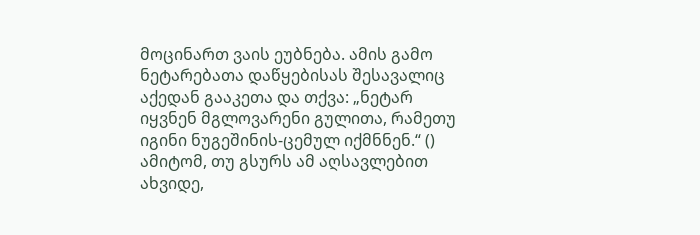მოცინართ ვაის ეუბნება. ამის გამო ნეტარებათა დაწყებისას შესავალიც აქედან გააკეთა და თქვა: „ნეტარ იყვნენ მგლოვარენი გულითა, რამეთუ იგინი ნუგეშინის-ცემულ იქმნნენ.“ () ამიტომ, თუ გსურს ამ აღსავლებით ახვიდე,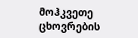მოჰკვეთე ცხოვრების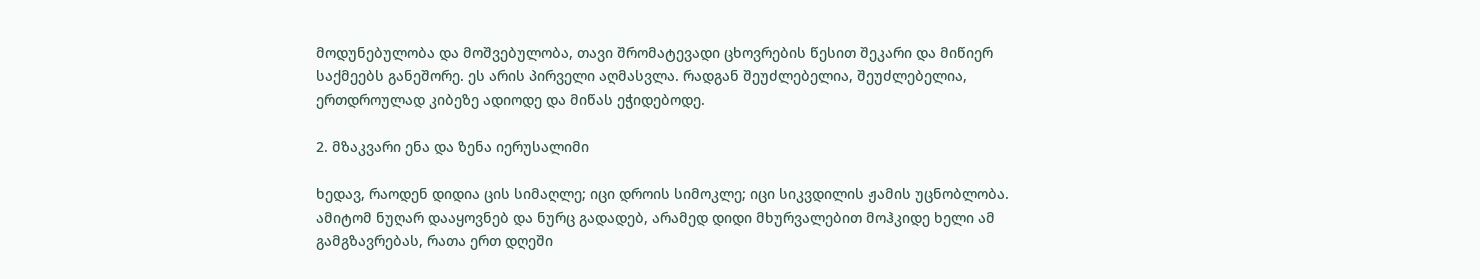მოდუნებულობა და მოშვებულობა, თავი შრომატევადი ცხოვრების წესით შეკარი და მიწიერ საქმეებს განეშორე. ეს არის პირველი აღმასვლა. რადგან შეუძლებელია, შეუძლებელია, ერთდროულად კიბეზე ადიოდე და მიწას ეჭიდებოდე.

2. მზაკვარი ენა და ზენა იერუსალიმი

ხედავ, რაოდენ დიდია ცის სიმაღლე; იცი დროის სიმოკლე; იცი სიკვდილის ჟამის უცნობლობა. ამიტომ ნუღარ დააყოვნებ და ნურც გადადებ, არამედ დიდი მხურვალებით მოჰკიდე ხელი ამ გამგზავრებას, რათა ერთ დღეში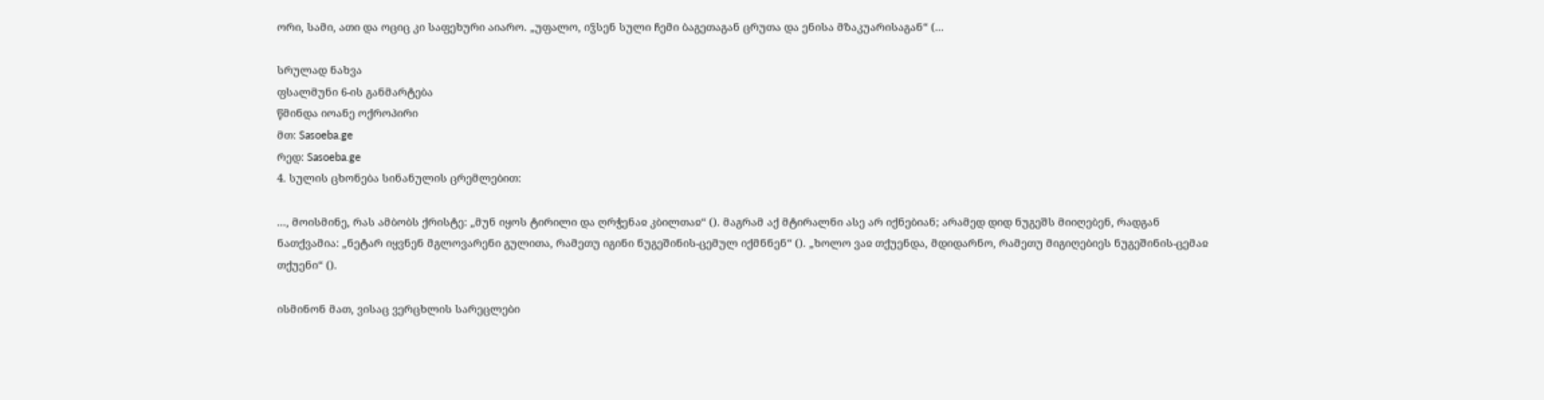ორი, სამი, ათი და ოციც კი საფეხური აიარო. „უფალო, იჴსენ სული ჩემი ბაგეთაგან ცრუთა და ენისა მზაკუარისაგან“ (...

სრულად ნახვა
ფსალმუნი 6-ის განმარტება
წმინდა იოანე ოქროპირი
მთ: Sasoeba.ge
რედ: Sasoeba.ge
4. სულის ცხონება სინანულის ცრემლებით:

..., მოისმინე, რას ამბობს ქრისტე: „მუნ იყოს ტირილი და ღრჭენაჲ კბილთაჲ“ (). მაგრამ აქ მტირალნი ასე არ იქნებიან; არამედ დიდ ნუგეშს მიიღებენ, რადგან ნათქვამია: „ნეტარ იყვნენ მგლოვარენი გულითა, რამეთუ იგინი ნუგეშინის-ცემულ იქმნნენ“ (). „ხოლო ვაჲ თქუენდა, მდიდარნო, რამეთუ მიგიღებიეს ნუგეშინის-ცემაჲ თქუენი“ ().

ისმინონ მათ, ვისაც ვერცხლის სარეცლები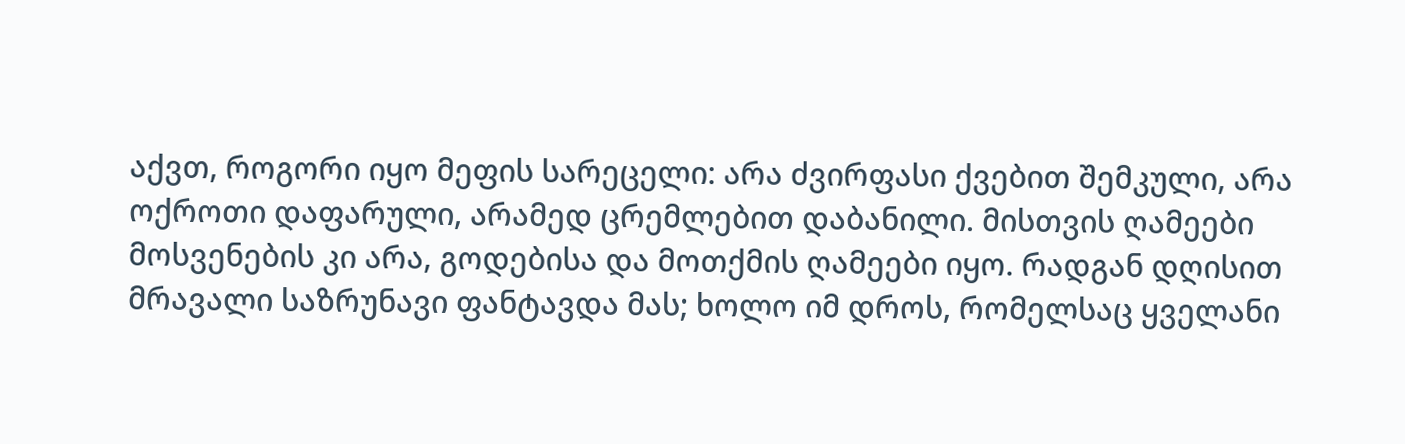აქვთ, როგორი იყო მეფის სარეცელი: არა ძვირფასი ქვებით შემკული, არა ოქროთი დაფარული, არამედ ცრემლებით დაბანილი. მისთვის ღამეები მოსვენების კი არა, გოდებისა და მოთქმის ღამეები იყო. რადგან დღისით მრავალი საზრუნავი ფანტავდა მას; ხოლო იმ დროს, რომელსაც ყველანი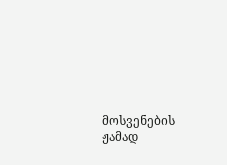მოსვენების ჟამად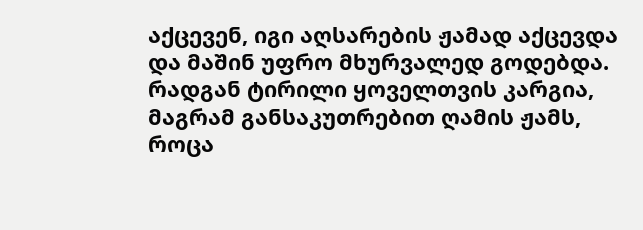აქცევენ, იგი აღსარების ჟამად აქცევდა და მაშინ უფრო მხურვალედ გოდებდა. რადგან ტირილი ყოველთვის კარგია, მაგრამ განსაკუთრებით ღამის ჟამს, როცა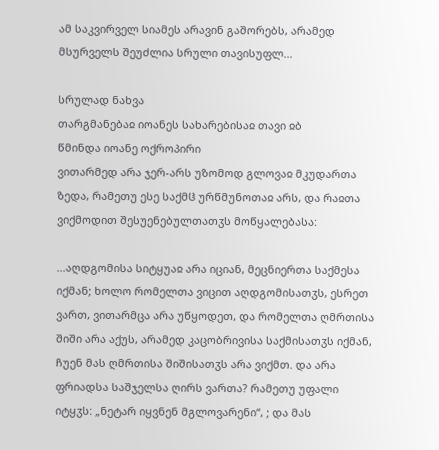ამ საკვირველ სიამეს არავინ გაშორებს, არამედ მსურველს შეუძლია სრული თავისუფლ...

სრულად ნახვა
თარგმანებაჲ იოანეს სახარებისაჲ თავი ჲბ
წმინდა იოანე ოქროპირი
ვითარმედ არა ჯერ-არს უზომოდ გლოვაჲ მკუდართა ზედა, რამეთუ ესე საქმჱ ურწმუნოთაჲ არს, და რაჲთა ვიქმოდით შესუენებულთათჳს მოწყალებასა:

...აღდგომისა სიტყუაჲ არა იციან, მეცნიერთა საქმესა იქმან; ხოლო რომელთა ვიცით აღდგომისათჳს, ესრეთ ვართ, ვითარმცა არა უწყოდეთ, და რომელთა ღმრთისა შიში არა აქუს, არამედ კაცობრივისა საქმისათჳს იქმან, ჩუენ მას ღმრთისა შიშისათჳს არა ვიქმთ. და არა ფრიადსა საშჯელსა ღირს ვართა? რამეთუ უფალი იტყჳს: „ნეტარ იყვნენ მგლოვარენი“, ; და მას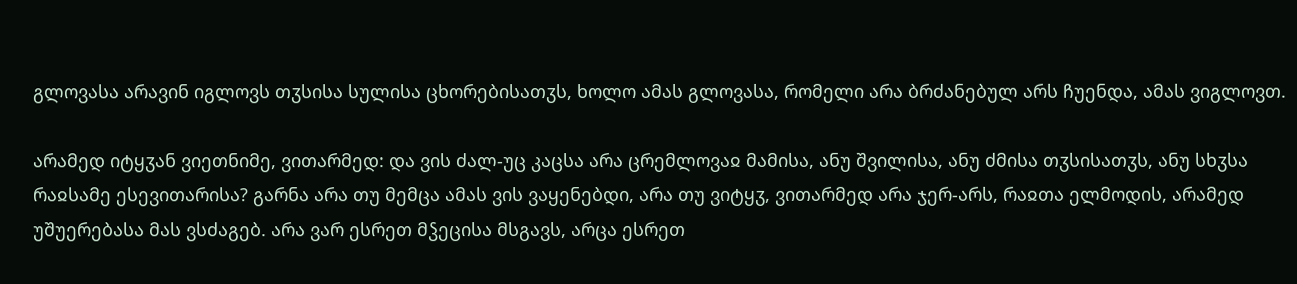გლოვასა არავინ იგლოვს თჳსისა სულისა ცხორებისათჳს, ხოლო ამას გლოვასა, რომელი არა ბრძანებულ არს ჩუენდა, ამას ვიგლოვთ.

არამედ იტყჳან ვიეთნიმე, ვითარმედ: და ვის ძალ-უც კაცსა არა ცრემლოვაჲ მამისა, ანუ შვილისა, ანუ ძმისა თჳსისათჳს, ანუ სხჳსა რაჲსამე ესევითარისა? გარნა არა თუ მემცა ამას ვის ვაყენებდი, არა თუ ვიტყჳ, ვითარმედ არა ჯერ-არს, რაჲთა ელმოდის, არამედ უშუერებასა მას ვსძაგებ. არა ვარ ესრეთ მჴეცისა მსგავს, არცა ესრეთ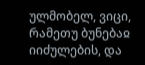ულმობელ, ვიცი, რამეთუ ბუნებაჲ იიძულების, და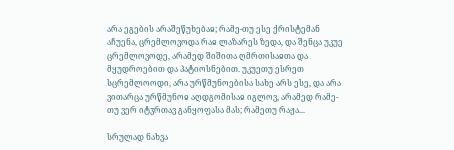არა ეგების არაშეწუხებაჲ; რამე-თუ ესე ქრისტემან აჩუენა, ცრემლოვოდა რაჲ ლაზარეს ზედა, და შენცა უკუე ცრემლოვოდე, არამედ შიშითა ღმრთისაჲთა და მყუდროებით და პატიოსნებით. უკუეთუ ესრეთ სცრემლოოდი, არა ურწმუნოებისა სახე არს ესე, და არა ვითარცა ურწმუნოჲ აღდგომისაჲ იგლოვ, არამედ რამე-თუ ვერ იტჳრთავ განყოფასა მას; რამეთუ რაჟა...

სრულად ნახვა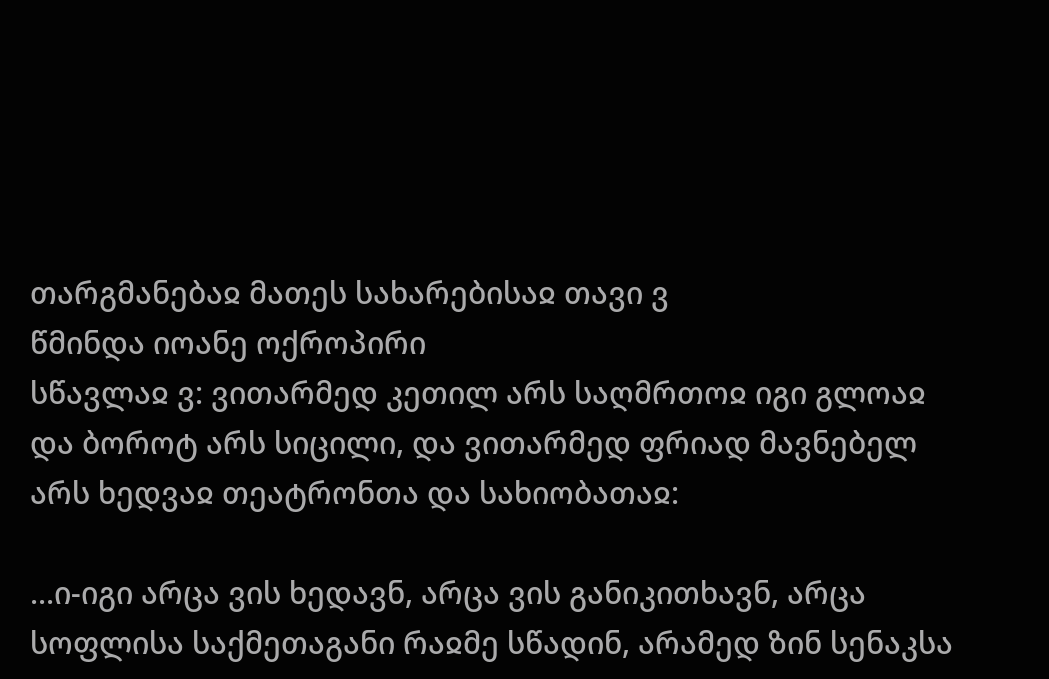თარგმანებაჲ მათეს სახარებისაჲ თავი ვ
წმინდა იოანე ოქროპირი
სწავლაჲ ვ: ვითარმედ კეთილ არს საღმრთოჲ იგი გლოაჲ და ბოროტ არს სიცილი, და ვითარმედ ფრიად მავნებელ არს ხედვაჲ თეატრონთა და სახიობათაჲ:

...ი-იგი არცა ვის ხედავნ, არცა ვის განიკითხავნ, არცა სოფლისა საქმეთაგანი რაჲმე სწადინ, არამედ ზინ სენაკსა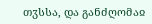თჳსსა, და განძღომაჲ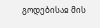გოდებისაჲ მის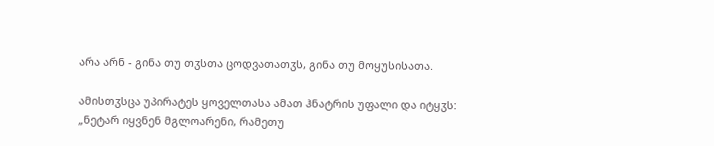არა არნ - გინა თუ თჳსთა ცოდვათათჳს, გინა თუ მოყუსისათა.

ამისთჳსცა უპირატეს ყოველთასა ამათ ჰნატრის უფალი და იტყჳს: „ნეტარ იყვნენ მგლოარენი, რამეთუ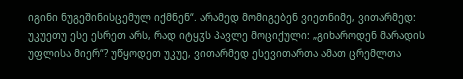იგინი ნუგეშინისცემულ იქმნენ“. არამედ მომიგებენ ვიეთნიმე, ვითარმედ: უკუეთუ ესე ესრეთ არს, რად იტყჳს პავლე მოციქული: „გიხაროდენ მარადის უფლისა მიერ“? უწყოდეთ უკუე, ვითარმედ ესევითართა ამათ ცრემლთა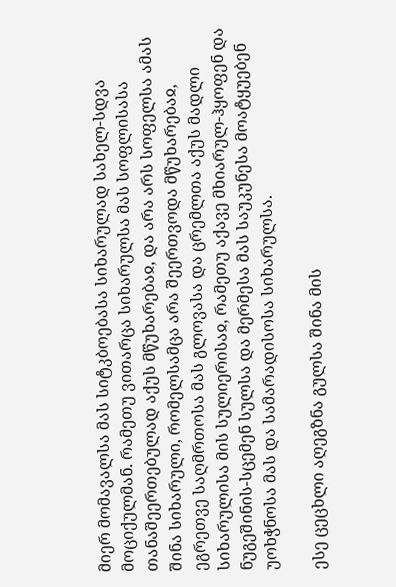მიერ მომავალსა მას სიტკბოებასა სიხარულად სახელ-სდვა მოციქულმან. რამეთუ ვითარცა სიხარულსა მას სოფლისასა თანაშეერთებულად აქუს მწუხარებაჲ, და არა არს სოფელსა ამას შინა სიხარული, რომელსამცა არა შეერთვოდა მწუხარებაჲ, ეგრეთვე საღმრთოსა მას გლოვასა და ცრემლთა აქუს მადლი სიხარულისა მის სულიერისაჲ, რამეთუ აქავე მხიარულ-ჰყოფენ და ნუგეშინის-სცემენ სულსა და მერმესა მას საუკუნესა მოატყუებენ უოხჭნოსა მას და სამარადისოსა სიხარულსა.

ესე ცეცხლი აღეგზნა გულსა შინა მის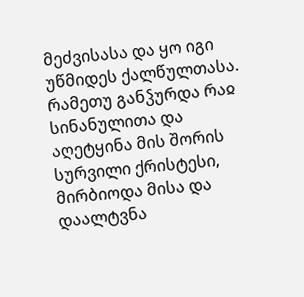მეძვისასა და ყო იგი უწმიდეს ქალწულთასა. რამეთუ განჴურდა რაჲ სინანულითა და აღეტყინა მის შორის სურვილი ქრისტესი, მირბიოდა მისა და დაალტვნა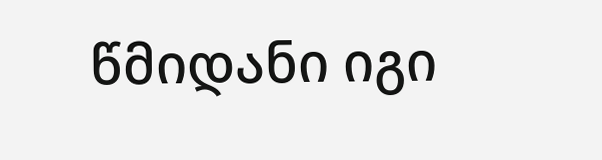წმიდანი იგი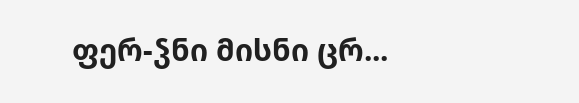ფერ-ჴნი მისნი ცრ...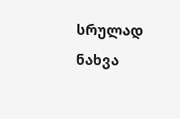სრულად ნახვა